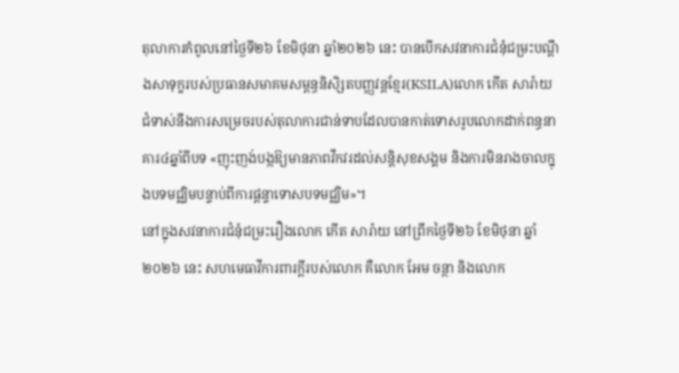តុលាការកំពូលនៅថ្ងៃទី២៦ ខែមិថុនា ឆ្នាំ២០២៦ នេះ បានបើកសវនាការជំនុំជម្រះបណ្ដឹងសាទុក្ខរបស់ប្រធានសមាគមសម្ពន្ធនិសិ្សតបញ្ញវន្តខ្មែរ(KSILA)លោក កើត សារ៉ាយ ជំទាស់នឹងការសម្រេចរបស់តុលាការជាន់ទាបដែលបានកាត់ទោសរូបលោកដាក់ពន្ធនាគារ៤ឆ្នាំពីបទ «ញុះញង់បង្កឱ្យមានភាពវឹកវរដល់សន្តិសុខសង្គម និងការមិនរាងចាលក្នុងបទមជ្ឈិមបន្ទាប់ពីការផ្ដន្ទាទោសបទមជ្ឈិម»។
នៅក្នុងសវនាការជំនុំជម្រះរឿងលោក កើត សារ៉ាយ នៅព្រឹកថ្ងៃទី២៦ ខែមិថុនា ឆ្នាំ២០២៦ នេះ សហមេធាវីការពារក្ដីរបស់លោក គឺលោក អែម ចន្ថា និងលោក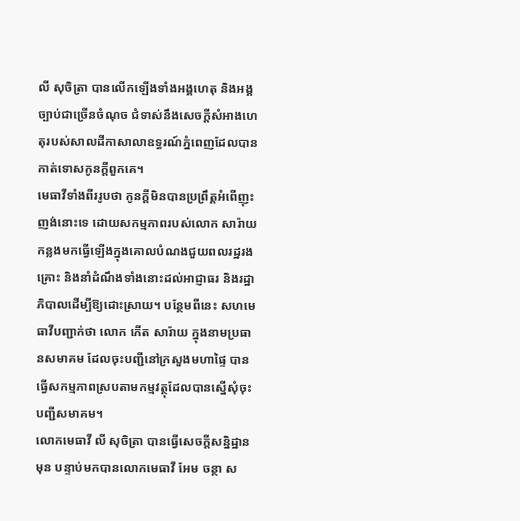លី សុចិត្រា បានលើកឡើងទាំងអង្គហេតុ និងអង្គច្បាប់ជាច្រើនចំណុច ជំទាស់នឹងសេចក្ដីសំអាងហេតុរបស់សាលដីកាសាលាឧទ្ធរណ៍ភ្នំពេញដែលបានកាត់ទោសកូនក្ដីពួកគេ។
មេធាវីទាំងពីររូបថា កូនក្ដីមិនបានប្រព្រឹត្តអំពើញុះញង់នោះទេ ដោយសកម្មភាពរបស់លោក សារ៉ាយ កន្លងមកធ្វើឡើងក្នុងគោលបំណងជួយពលរដ្ឋរងគ្រោះ និងនាំដំណឹងទាំងនោះដល់អាជ្ញាធរ និងរដ្ឋាភិបាលដើម្បីឱ្យដោះស្រាយ។ បន្ថែមពីនេះ សហមេធាវីបញ្ជាក់ថា លោក កើត សារ៉ាយ ក្នុងនាមប្រធានសមាគម ដែលចុះបញ្ជីនៅក្រសួងមហាផ្ទៃ បានធ្វើសកម្មភាពស្របតាមកម្មវត្ថុដែលបានស្នើសុំចុះបញ្ជីសមាគម។
លោកមេធាវី លី សុចិត្រា បានធ្វើសេចក្ដីសន្និដ្ឋានមុន បន្ទាប់មកបានលោកមេធាវី អែម ចន្ថា ស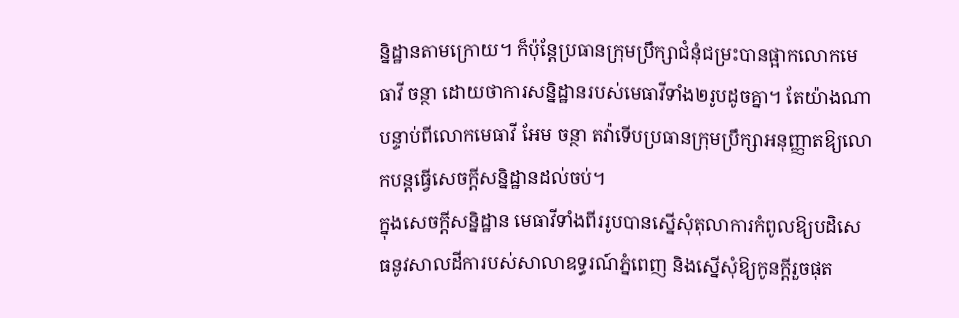ន្និដ្ឋានតាមក្រោយ។ ក៏ប៉ុន្តែប្រធានក្រុមប្រឹក្សាជំនុំជម្រះបានផ្អាកលោកមេធាវី ចន្ថា ដោយថាការសន្និដ្ឋានរបស់មេធាវីទាំង២រូបដូចគ្នា។ តែយ៉ាងណា បន្ទាប់ពីលោកមេធាវី អែម ចន្ថា តវ៉ាទើបប្រធានក្រុមប្រឹក្សាអនុញ្ញាតឱ្យលោកបន្តធ្វើសេចក្តីសន្និដ្ឋានដល់ចប់។
ក្នុងសេចក្ដីសន្និដ្ឋាន មេធាវីទាំងពីររូបបានស្នើសុំតុលាការកំពូលឱ្យបដិសេធនូវសាលដីការបស់សាលាឧទ្ធរណ៍ភ្នំពេញ និងស្នើសុំឱ្យកូនក្ដីរួចផុត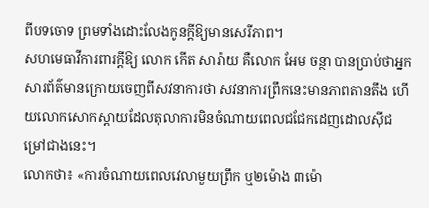ពីបទចោទ ព្រមទាំងដោះលែងកូនក្តីឱ្យមានសេរីភាព។
សហមេធាវីការពារក្ដីឱ្យ លោក កើត សារ៉ាយ គឺលោក អែម ចន្ថា បានប្រាប់ថាអ្នកសារព័ត៌មានក្រោយចេញពីសវនាការថា សវនាការព្រឹកនេះមានភាពតានតឹង ហើយលោកសោកស្ដាយដែលតុលាការមិនចំណាយពេលជជែកដេញដោលស៊ីជម្រៅជាងនេះ។
លោកថា៖ «ការចំណាយពេលវេលាមួយព្រឹក ឬ២ម៉ោង ៣ម៉ោ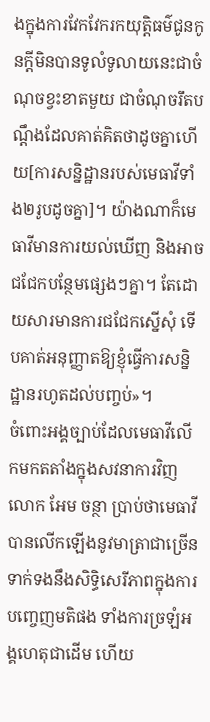ងក្នុងការវែកវែករកយុត្តិធម៌ជូនកូនក្ដីមិនបានទូលំទូលាយនេះជាចំណុចខ្វះខាតមួយ ជាចំណុចរឹតបណ្ដឹងដែលគាត់គិតថាដូចគ្នាហើយ[ការសន្និដ្ឋានរបស់មេធាវីទាំង២រូបដូចគ្នា]។ យ៉ាងណាក៏មេធាវីមានការយល់ឃើញ និងអាចជជែកបន្ថែមផ្សេងៗគ្នា។ តែដោយសារមានការជជែកស្នើសុំ ទើបគាត់អនុញ្ញាតឱ្យខ្ញុំធ្វើការសន្និដ្ឋានរហូតដល់បញ្ចប់»។
ចំពោះអង្គច្បាប់ដែលមេធាវីលើកមកតតាំងក្នុងសវនាការវិញ លោក អែម ចន្ថា ប្រាប់ថាមេធាវីបានលើកឡើងនូវមាត្រាជាច្រើនទាក់ទងនឹងសិទ្ធិសេរីភាពក្នុងការបញ្ចេញមតិផង ទាំងការច្រឡំអង្គហេតុជាដើម ហើយ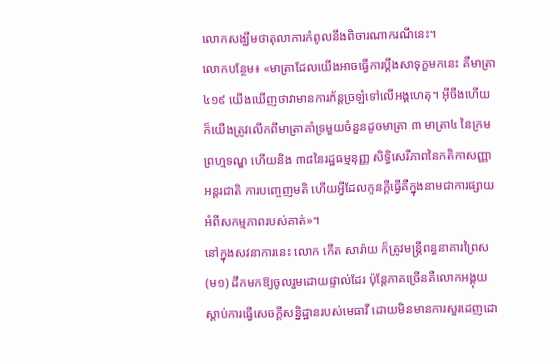លោកសង្ឃឹមថាតុលាការកំពូលនឹងពិចារណាករណីនេះ។
លោកបន្ថែម៖ «មាត្រាដែលយើងអាចធ្វើការប្ដឹងសាទុក្ខមកនេះ គឺមាត្រា ៤១៩ យើងឃើញថាវាមានការភ័ន្តច្រឡំទៅលើអង្គហេតុ។ អ៊ីចឹងហើយក៏យើងត្រូវលើកពីមាត្រាគាំទ្រមួយចំនួនដូចមាត្រា ៣ មាត្រា៤ នៃក្រមព្រហ្មទណ្ឌ ហើយនិង ៣៨នៃរដ្ឋធម្មនុញ្ញ សិទ្ធិសេរីភាពនៃកតិកាសញ្ញាអន្តរជាតិ ការបញ្ចេញមតិ ហើយអ្វីដែលកូនក្ដីធ្វើគឺក្នុងនាមជាការផ្សាយអំពីសកម្មភាពរបស់គាត់»។
នៅក្នុងសវនាការនេះ លោក កើត សារ៉ាយ ក៏ត្រូវមន្រ្តីពន្ធនាគារព្រៃស (ម១) ដឹកមកឱ្យចូលរួមដោយផ្ទាល់ដែរ ប៉ុន្តែភាគច្រើនគឺលោកអង្គុយស្តាប់ការធ្វើសេចក្តីសន្និដ្ឋានរបស់មេធាវី ដោយមិនមានការសួរដេញដោ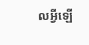លអ្វីឡើ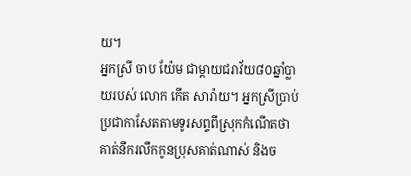យ។
អ្នកស្រី ចាប យ៉ែម ជាម្ដាយជរាវ័យ៨០ឆ្នាំប្លាយរបស់ លោក កើត សារ៉ាយ។ អ្នកស្រីប្រាប់ប្រជាកាសែតតាមទូរសព្ទពីស្រុកកំណើតថា គាត់នឹករលឹកកូនប្រុសគាត់ណាស់ និងច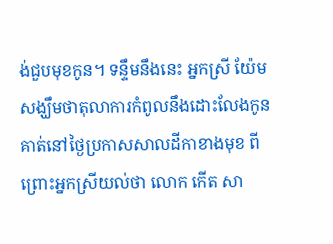ង់ជួបមុខកូន។ ទន្ទឹមនឹងនេះ អ្នកស្រី យ៉ែម សង្ឃឹមថាតុលាការកំពូលនឹងដោះលែងកូនគាត់នៅថ្ងៃប្រកាសសាលដីកាខាងមុខ ពីព្រោះអ្នកស្រីយល់ថា លោក កើត សា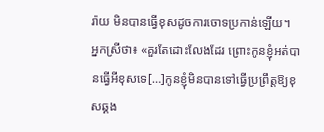រ៉ាយ មិនបានធ្វើខុសដូចការចោទប្រកាន់ឡើយ។
អ្នកស្រីថា៖ «គួរតែដោះលែងដែរ ព្រោះកូនខ្ញុំអត់បានធ្វើអីខុសទេ[…]កូនខ្ញុំមិនបានទៅធ្វើប្រព្រឹត្តឱ្យខុសឆ្គង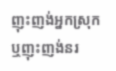ញុះញង់អ្នកស្រុក ឬញុះញង់នរ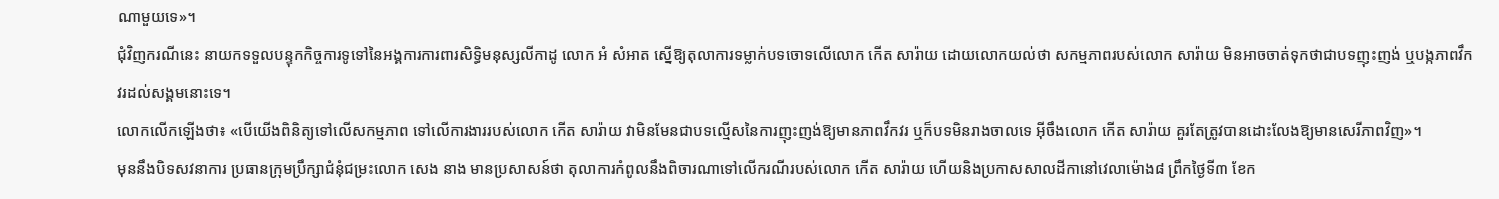ណាមួយទេ»។
ជុំវិញករណីនេះ នាយកទទួលបន្ទុកកិច្ចការទូទៅនៃអង្គការការពារសិទ្ធិមនុស្សលីកាដូ លោក អំ សំអាត ស្នើឱ្យតុលាការទម្លាក់បទចោទលើលោក កើត សារ៉ាយ ដោយលោកយល់ថា សកម្មភាពរបស់លោក សារ៉ាយ មិនអាចចាត់ទុកថាជាបទញុះញង់ ឬបង្កភាពវឹកវរដល់សង្គមនោះទេ។
លោកលើកឡើងថា៖ «បើយើងពិនិត្យទៅលើសកម្មភាព ទៅលើការងាររបស់លោក កើត សារ៉ាយ វាមិនមែនជាបទល្មើសនៃការញុះញង់ឱ្យមានភាពវឹកវរ ឬក៏បទមិនរាងចាលទេ អ៊ីចឹងលោក កើត សារ៉ាយ គួរតែត្រូវបានដោះលែងឱ្យមានសេរីភាពវិញ»។
មុននឹងបិទសវនាការ ប្រធានក្រុមប្រឹក្សាជំនុំជម្រះលោក សេង នាង មានប្រសាសន៍ថា តុលាការកំពូលនឹងពិចារណាទៅលើករណីរបស់លោក កើត សារ៉ាយ ហើយនិងប្រកាសសាលដីកានៅវេលាម៉ោង៨ ព្រឹកថ្ងៃទី៣ ខែក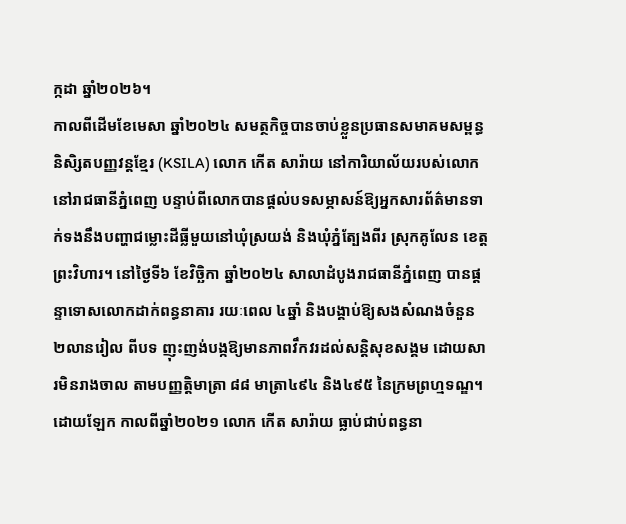ក្កដា ឆ្នាំ២០២៦។
កាលពីដើមខែមេសា ឆ្នាំ២០២៤ សមត្ថកិច្ចបានចាប់ខ្លួនប្រធានសមាគមសម្ពន្ធនិសិ្សតបញ្ញវន្តខ្មែរ (KSILA) លោក កើត សារ៉ាយ នៅការិយាល័យរបស់លោកនៅរាជធានីភ្នំពេញ បន្ទាប់ពីលោកបានផ្តល់បទសម្ភាសន៍ឱ្យអ្នកសារព័ត៌មានទាក់ទងនឹងបញ្ហាជម្លោះដីធ្លីមួយនៅឃុំស្រយង់ និងឃុំភ្នំត្បែងពីរ ស្រុកគូលែន ខេត្តព្រះវិហារ។ នៅថ្ងៃទី៦ ខែវិច្ឆិកា ឆ្នាំ២០២៤ សាលាដំបូងរាជធានីភ្នំពេញ បានផ្តន្ទាទោសលោកដាក់ពន្ធនាគារ រយៈពេល ៤ឆ្នាំ និងបង្គាប់ឱ្យសងសំណងចំនួន ២លានរៀល ពីបទ ញុះញង់បង្កឱ្យមានភាពវឹកវរដល់សន្តិសុខសង្គម ដោយសារមិនរាងចាល តាមបញ្ញតិ្តមាត្រា ៨៨ មាត្រា៤៩៤ និង៤៩៥ នៃក្រមព្រហ្មទណ្ឌ។
ដោយឡែក កាលពីឆ្នាំ២០២១ លោក កើត សារ៉ាយ ធ្លាប់ជាប់ពន្ធនា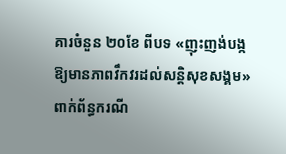គារចំនួន ២០ខែ ពីបទ «ញុះញង់បង្កឱ្យមានភាពវឹកវរដល់សន្តិសុខសង្គម» ពាក់ព័ន្ធករណី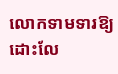លោកទាមទារឱ្យដោះលែ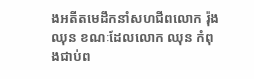ងអតីតមេដឹកនាំសហជីពលោក រ៉ុង ឈុន ខណៈដែលលោក ឈុន កំពុងជាប់ព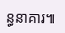ន្ធនាគារ៕